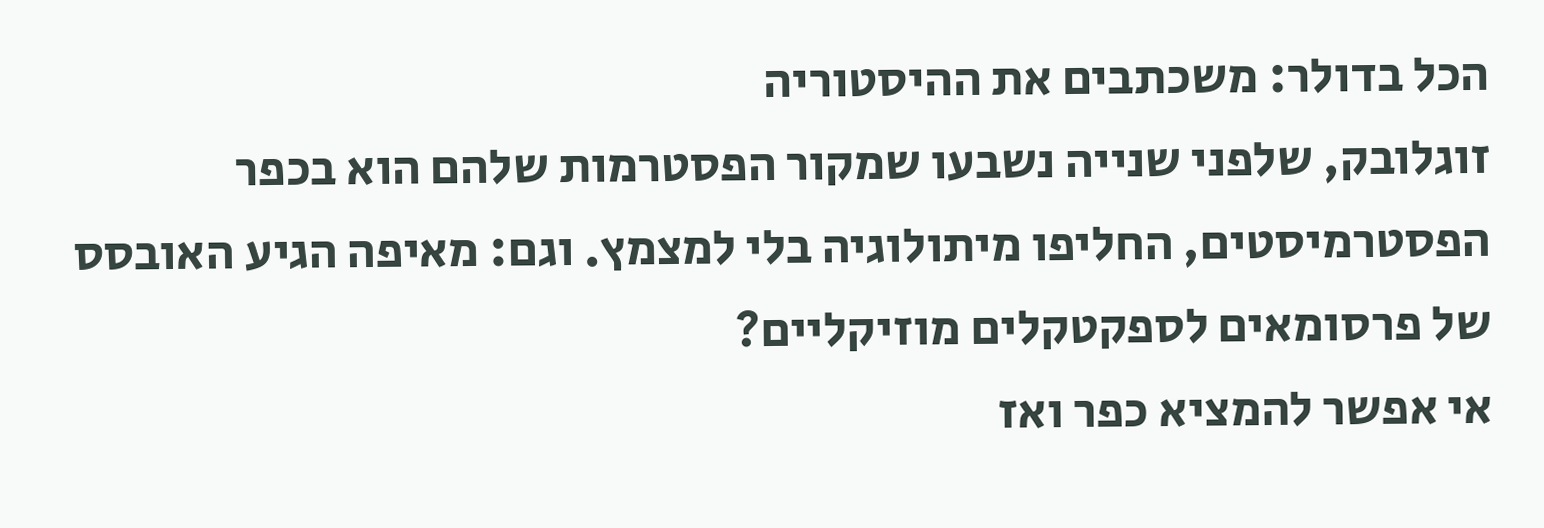הכל בדולר: משכתבים את ההיסטוריה
זוגלובק, שלפני שנייה נשבעו שמקור הפסטרמות שלהם הוא בכפר הפסטרמיסטים, החליפו מיתולוגיה בלי למצמץ. וגם: מאיפה הגיע האובסס של פרסומאים לספקטקלים מוזיקליים?
אי אפשר להמציא כפר ואז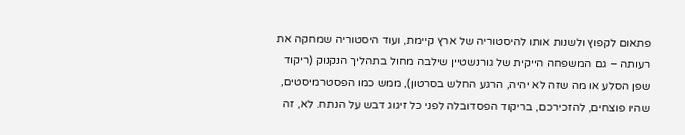פתאום לקפוץ ולשנות אותו להיסטוריה של ארץ קיימת, ועוד היסטוריה שמחקה את רעותה – גם המשפחה הייקית של גורנשטיין שילבה מחול בתהליך הנקנוק (ריקוד שפן הסלע או מה שזה לא יהיה, הרגע החלש בסרטון), ממש כמו הפסטרמיסטים, שהיו פוצחים, להזכירכם, בריקוד הפסדובלה לפני כל זיגוג דבש על הנתח. לא, זה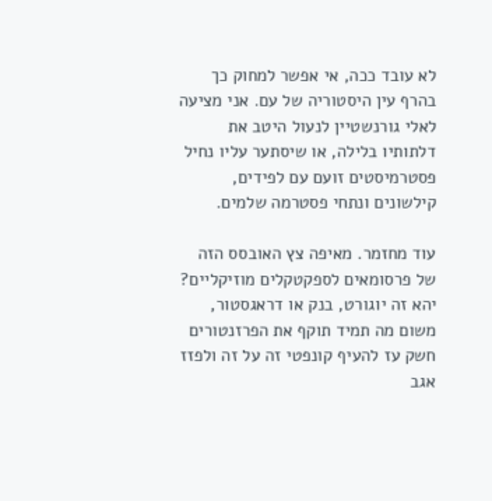לא עובד ככה, אי אפשר למחוק כך בהרף עין היסטוריה של עם. אני מציעה לאלי גורנשטיין לנעול היטב את דלתותיו בלילה, או שיסתער עליו נחיל פסטרמיסטים זועם עם לפידים, קילשונים ונתחי פסטרמה שלמים.

עוד מחזמר. מאיפה צץ האובסס הזה של פרסומאים לספקטקלים מוזיקליים? יהא זה יוגורט, בנק או דראגסטור, משום מה תמיד תוקף את הפרזנטורים חשק עז להעיף קונפטי זה על זה ולפזז אגב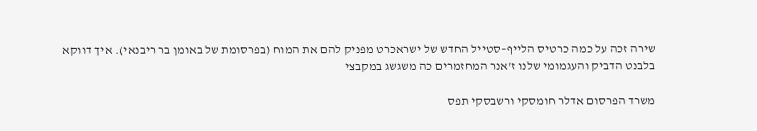שירה זכה על כמה כרטיס הלייף–סטייל החדש של ישראכרט מפניק להם את המוח (בפרסומת של באומן בר ריבנאי). איך דווקא בלבנט הדביק והעגמומי שלנו ז'אנר המחזמרים כה משגשג במקבצי

משרד הפרסום אדלר חומסקי ורשבסקי תפס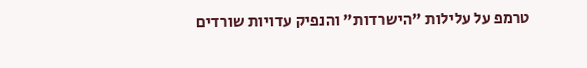טרמפ על עלילות "הישרדות" והנפיק עדויות שורדים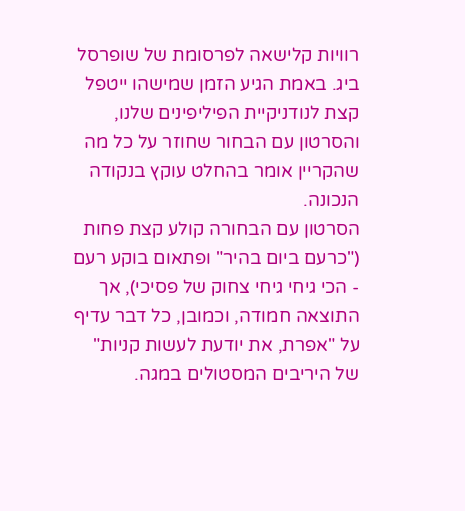רוויות קלישאה לפרסומת של שופרסל ביג. באמת הגיע הזמן שמישהו ייטפל קצת לנודניקיית הפיליפינים שלנו, והסרטון עם הבחור שחוזר על כל מה שהקריין אומר בהחלט עוקץ בנקודה הנכונה.
הסרטון עם הבחורה קולע קצת פחות ("כרעם ביום בהיר" ופתאום בוקע רעם - הכי גיחי גיחי צחוק של פסיכי), אך התוצאה חמודה, וכמובן, כל דבר עדיף על "אפרת, את יודעת לעשות קניות" של היריבים המסטולים במגה.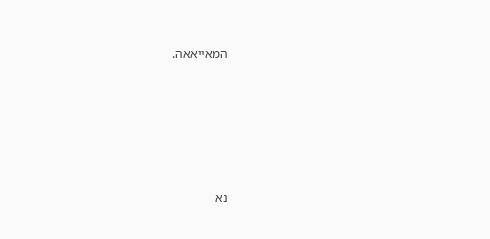המאייאאה.









נא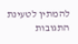להמתין לטעינת התגובות